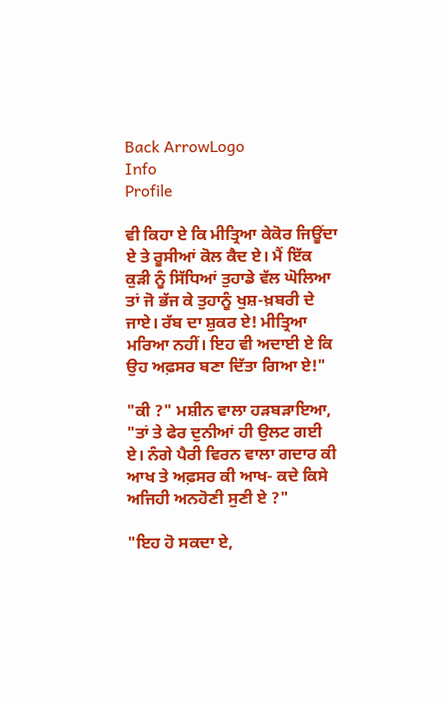Back ArrowLogo
Info
Profile

ਵੀ ਕਿਹਾ ਏ ਕਿ ਮੀਤ੍ਰਿਆ ਕੇਕੋਰ ਜਿਊਂਦਾ ਏ ਤੇ ਰੂਸੀਆਂ ਕੋਲ ਕੈਦ ਏ। ਮੈਂ ਇੱਕ ਕੁੜੀ ਨੂੰ ਸਿੱਧਿਆਂ ਤੁਹਾਡੇ ਵੱਲ ਘੋਲਿਆ ਤਾਂ ਜੋ ਭੱਜ ਕੇ ਤੁਹਾਨੂੰ ਖੁਸ਼-ਖ਼ਬਰੀ ਦੇ ਜਾਏ। ਰੱਬ ਦਾ ਸ਼ੁਕਰ ਏ! ਮੀਤ੍ਰਿਆ ਮਰਿਆ ਨਹੀਂ। ਇਹ ਵੀ ਅਦਾਈ ਏ ਕਿ ਉਹ ਅਫ਼ਸਰ ਬਣਾ ਦਿੱਤਾ ਗਿਆ ਏ!"

"ਕੀ ?" ਮਸ਼ੀਨ ਵਾਲਾ ਹੜਬੜਾਇਆ, "ਤਾਂ ਤੇ ਫੇਰ ਦੁਨੀਆਂ ਹੀ ਉਲਟ ਗਈ ਏ। ਨੰਗੇ ਪੈਰੀ ਵਿਰਨ ਵਾਲਾ ਗਦਾਰ ਕੀ ਆਖ ਤੇ ਅਫ਼ਸਰ ਕੀ ਆਖ- ਕਦੇ ਕਿਸੇ ਅਜਿਹੀ ਅਨਹੋਣੀ ਸੁਣੀ ਏ ?"

"ਇਹ ਹੋ ਸਕਦਾ ਏ,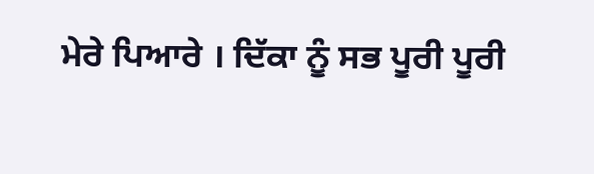ਮੇਰੇ ਪਿਆਰੇ । ਦਿੱਕਾ ਨੂੰ ਸਭ ਪੂਰੀ ਪੂਰੀ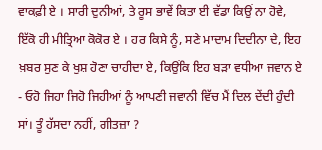ਵਾਕਫ਼ੀ ਏ । ਸਾਰੀ ਦੁਨੀਆਂ, ਤੇ ਰੂਸ ਭਾਵੇਂ ਕਿਤਾ ਈ ਵੱਡਾ ਕਿਉਂ ਨਾ ਹੋਵੇ, ਇੱਕੋ ਹੀ ਮੀਤ੍ਰਿਆ ਕੋਕੋਰ ਏ । ਹਰ ਕਿਸੇ ਨੂੰ, ਸਣੇ ਮਾਦਾਮ ਦਿਦੀਨਾ ਦੇ, ਇਹ ਖ਼ਬਰ ਸੁਣ ਕੇ ਖੁਸ਼ ਹੋਣਾ ਚਾਹੀਦਾ ਏ, ਕਿਉਂਕਿ ਇਹ ਬੜਾ ਵਧੀਆ ਜਵਾਨ ਏ - ਓਹੋ ਜਿਹਾ ਜਿਹੋ ਜਿਹੀਆਂ ਨੂੰ ਆਪਣੀ ਜਵਾਨੀ ਵਿੱਚ ਮੈਂ ਦਿਲ ਦੇਂਦੀ ਹੁੰਦੀ ਸਾਂ। ਤੂੰ ਹੱਸਦਾ ਨਹੀਂ, ਗੀਤਜ਼ਾ ?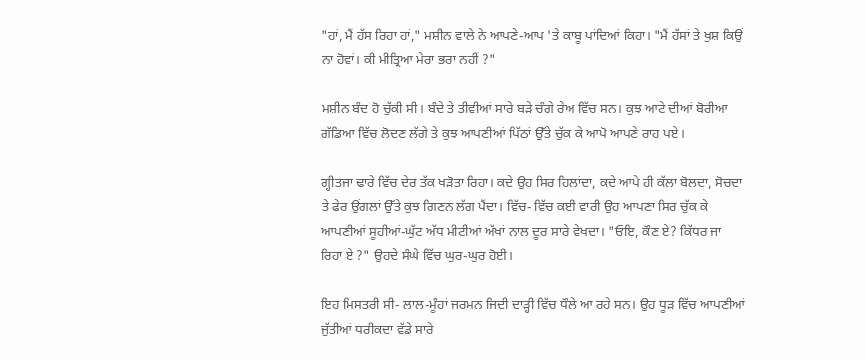"ਹਾਂ, ਮੈਂ ਹੱਸ ਰਿਹਾ ਹਾਂ," ਮਸ਼ੀਨ ਵਾਲੇ ਨੇ ਆਪਣੇ-ਆਪ 'ਤੇ ਕਾਬੂ ਪਾਂਦਿਆਂ ਕਿਹਾ। "ਮੈਂ ਹੱਸਾਂ ਤੇ ਖੁਸ਼ ਕਿਉਂ ਨਾ ਹੋਵਾਂ। ਕੀ ਮੀਤ੍ਰਿਆ ਮੇਰਾ ਭਰਾ ਨਹੀਂ ?"

ਮਸ਼ੀਨ ਬੰਦ ਹੋ ਚੁੱਕੀ ਸੀ। ਬੰਦੇ ਤੇ ਤੀਵੀਆਂ ਸਾਰੇ ਬੜੇ ਚੰਗੇ ਰੇਅ ਵਿੱਚ ਸਨ। ਕੁਝ ਆਟੇ ਦੀਆਂ ਬੋਰੀਆ ਗੱਡਿਆ ਵਿੱਚ ਲੋਦਣ ਲੱਗੇ ਤੇ ਕੁਝ ਆਪਣੀਆਂ ਪਿੱਠਾਂ ਉੱਤੇ ਚੁੱਕ ਕੇ ਆਪੋ ਆਪਣੇ ਰਾਹ ਪਏ।

ਗ੍ਹੀਤਜਾ ਢਾਰੇ ਵਿੱਚ ਦੇਰ ਤੱਕ ਖੜੋਤਾ ਰਿਹਾ। ਕਦੇ ਉਹ ਸਿਰ ਹਿਲਾਂਦਾ, ਕਦੇ ਆਪੇ ਹੀ ਕੱਲਾ ਬੋਲਦਾ, ਸੋਚਦਾ ਤੇ ਫੇਰ ਉਂਗਲਾਂ ਉੱਤੇ ਕੁਝ ਗਿਣਨ ਲੱਗ ਪੈਂਦਾ। ਵਿੱਚ- ਵਿੱਚ ਕਈ ਵਾਰੀ ਉਹ ਆਪਣਾ ਸਿਰ ਚੁੱਕ ਕੇ ਆਪਣੀਆਂ ਸੂਹੀਆਂ-ਘੁੱਟ ਅੱਧ ਮੀਟੀਆਂ ਅੱਖਾਂ ਨਾਲ ਦੂਰ ਸਾਰੇ ਵੇਖਦਾ। "ਓਇ, ਕੌਣ ਏ? ਕਿੱਧਰ ਜਾ ਰਿਹਾ ਏ ?" ਉਹਦੇ ਸੰਘੇ ਵਿੱਚ ਘੁਰ-ਘੁਰ ਹੋਈ।

ਇਹ ਮਿਸਤਰੀ ਸੀ- ਲਾਲ-ਮੂੰਹਾਂ ਜਰਮਨ ਜਿਦੀ ਦਾੜ੍ਹੀ ਵਿੱਚ ਧੌਲੇ ਆ ਰਹੇ ਸਨ। ਉਹ ਧੂੜ ਵਿੱਚ ਆਪਣੀਆਂ ਜੁੱਤੀਆਂ ਧਰੀਕਦਾ ਵੱਡੇ ਸਾਰੇ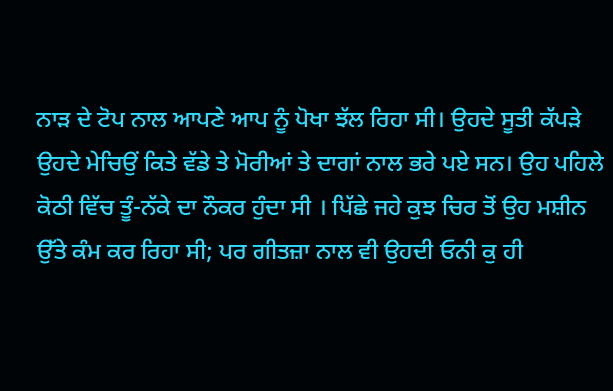ਨਾੜ ਦੇ ਟੋਪ ਨਾਲ ਆਪਣੇ ਆਪ ਨੂੰ ਪੋਖਾ ਝੱਲ ਰਿਹਾ ਸੀ। ਉਹਦੇ ਸੂਤੀ ਕੱਪੜੇ ਉਹਦੇ ਮੇਚਿਉਂ ਕਿਤੇ ਵੱਡੇ ਤੇ ਮੋਰੀਆਂ ਤੇ ਦਾਗਾਂ ਨਾਲ ਭਰੇ ਪਏ ਸਨ। ਉਹ ਪਹਿਲੇ ਕੋਠੀ ਵਿੱਚ ਤੂੰ-ਨੱਕੇ ਦਾ ਨੌਕਰ ਹੁੰਦਾ ਸੀ । ਪਿੱਛੇ ਜਹੇ ਕੁਝ ਚਿਰ ਤੋਂ ਉਹ ਮਸ਼ੀਨ ਉੱਤੇ ਕੰਮ ਕਰ ਰਿਹਾ ਸੀ; ਪਰ ਗੀਤਜ਼ਾ ਨਾਲ ਵੀ ਉਹਦੀ ਓਨੀ ਕੁ ਹੀ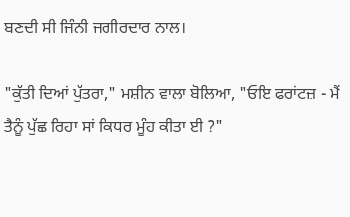ਬਣਦੀ ਸੀ ਜਿੰਨੀ ਜਗੀਰਦਾਰ ਨਾਲ।

"ਕੁੱਤੀ ਦਿਆਂ ਪੁੱਤਰਾ," ਮਸ਼ੀਨ ਵਾਲਾ ਬੋਲਿਆ, "ਓਇ ਫਰਾਂਟਜ਼ - ਮੈਂ ਤੈਨੂੰ ਪੁੱਛ ਰਿਹਾ ਸਾਂ ਕਿਧਰ ਮੂੰਹ ਕੀਤਾ ਈ ?"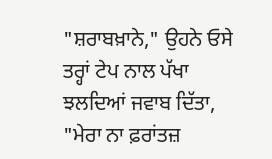"ਸ਼ਰਾਬਖ਼ਾਨੇ," ਉਹਨੇ ਓਸੇ ਤਰ੍ਹਾਂ ਟੇਪ ਨਾਲ ਪੱਖਾ ਝਲਦਿਆਂ ਜਵਾਬ ਦਿੱਤਾ, "ਮੇਰਾ ਨਾ ਫ਼ਰਾਂਤਜ਼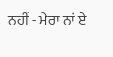ਨਹੀਂ - ਮੇਰਾ ਨਾਂ ਏ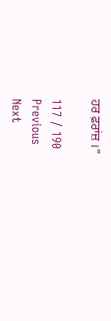ਹਰ ਫ਼ਰਾਂਜ਼ ।"

117 / 190
Previous
Next